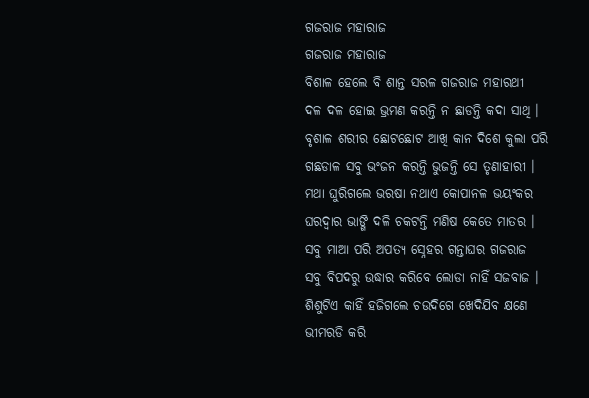ଗଜରାଜ ମହାରାଜ
ଗଜରାଜ ମହାରାଜ
ବିଶାଳ ହେଲେ ବି ଶାନ୍ତ ସରଳ ଗଜରାଜ ମହାରଥୀ
ଦଳ ଦଳ ହୋଇ ଭ୍ରମଣ କରନ୍ତି ନ ଛାଡନ୍ତି କଦା ସାଥି ।
ବୃଶାଳ ଶରୀର ଛୋଟଛୋଟ ଆଖି କାନ ଦିଶେ କୁଲା ପରି
ଗଛଡାଳ ସବୁ ଭଂଜନ କରନ୍ତି ଭୁଜନ୍ତି ସେ ତୃଣାହାରୀ ।
ମଥା ଘୁରିଗଲେ ଭରଷା ନଥାଏ କୋପାନଳ ଭୟଂକର
ଘରଦ୍ୱାର ଭାଙ୍ଗି ଦଳି ଚକଟନ୍ତି ମଣିଷ କେତେ ମାତର ।
ସବୁ ମାଆ ପରି ଅପତ୍ୟ ସ୍ନେହର ଗନ୍ତାଘର ଗଜରାଜ
ସବୁ ବିପଦରୁ ଉଦ୍ଧାର କରିବେ ଲୋଡା ନାହିଁ ସଜବାଜ ।
ଶିଶୁଟିଏ କାହିଁ ହଜିଗଲେ ଚଉଦିଗେ ଖେଦିଯିବ କ୍ଷଣେ
ଭୀମରଡି କରି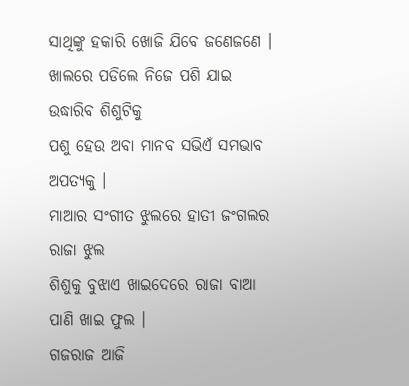ସାଥିଙ୍କୁ ହକାରି ଖୋଜି ଯିବେ ଜଣେଜଣେ ।
ଖାଲରେ ପଡିଲେ ନିଜେ ପଶି ଯାଇ ଉଦ୍ଧାରିବ ଶିଶୁଟିକୁ
ପଶୁ ହେଉ ଅବା ମାନବ ସଭିଏଁ ସମଭାବ ଅପତ୍ୟକୁ ।
ମାଆର ସଂଗୀତ ଝୁଲରେ ହାତୀ ଜଂଗଲର ରାଜା ଝୁଲ
ଶିଶୁକୁ ବୁଝାଏ ଖାଇଦେରେ ରାଜା ବାଆ ପାଣି ଖାଇ ଫୁଲ ।
ଗଜରାଜ ଆଜି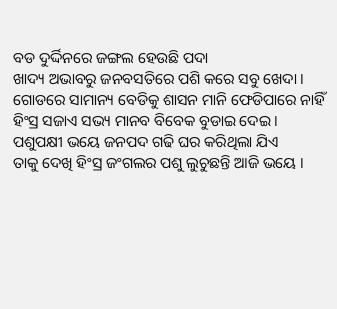ବଡ ଦୁର୍ଦ୍ଦିନରେ ଜଙ୍ଗଲ ହେଉଛି ପଦା
ଖାଦ୍ୟ ଅଭାବରୁ ଜନବସତିରେ ପଶି କରେ ସବୁ ଖେଦା ।
ଗୋଡରେ ସାମାନ୍ୟ ବେଡିକୁ ଶାସନ ମାନି ଫେଡିପାରେ ନାହିଁ
ହିଂସ୍ର ସଜାଏ ସଭ୍ୟ ମାନବ ବିବେକ ବୁଡାଇ ଦେଇ ।
ପଶୁପକ୍ଷୀ ଭୟେ ଜନପଦ ଗଢି ଘର କରିଥିଲା ଯିଏ
ତାକୁ ଦେଖି ହିଂସ୍ର ଜଂଗଲର ପଶୁ ଲୁଚୁଛନ୍ତି ଆଜି ଭୟେ ।